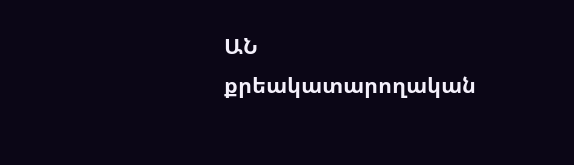ԱՆ քրեակատարողական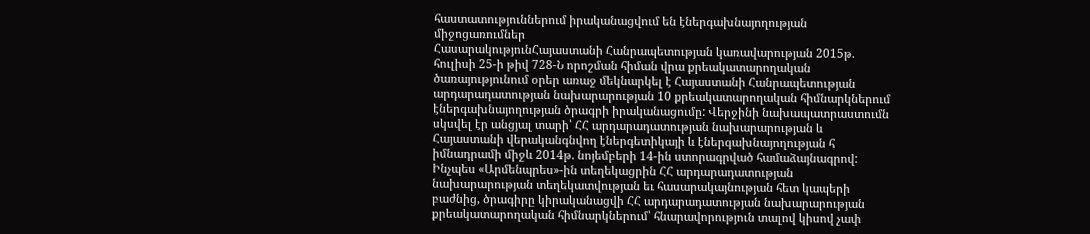հաստատություններում իրականացվում են էներգախնայողության միջոցառումներ
ՀասարակությունՀայաստանի Հանրապետության կառավարության 2015թ. հուլիսի 25-ի թիվ 728-Ն որոշման հիման վրա քրեակատարողական ծառայությունում օրեր առաջ մեկնարկել է Հայաստանի Հանրապետության արդարադատության նախարարության 10 քրեակատարողական հիմնարկներում էներգախնայողության ծրագրի իրականացումը: Վերջինի նախապատրաստումն սկսվել էր անցյալ տարի՝ ՀՀ արդարադատության նախարարության և Հայաստանի վերականգնվող էներգետիկայի և էներգախնայողության հ իմնադրամի միջև 2014թ. նոյեմբերի 14-ին ստորագրված համաձայնագրով:
Ինչպես «Արմենպրես»-ին տեղեկացրին ՀՀ արդարադատության նախարարության տեղեկատվության եւ հասարակայնության հետ կապերի բաժնից, ծրագիրը կիրականացվի ՀՀ արդարադատության նախարարության քրեակատարողական հիմնարկներում՝ հնարավորություն տալով կիսով չափ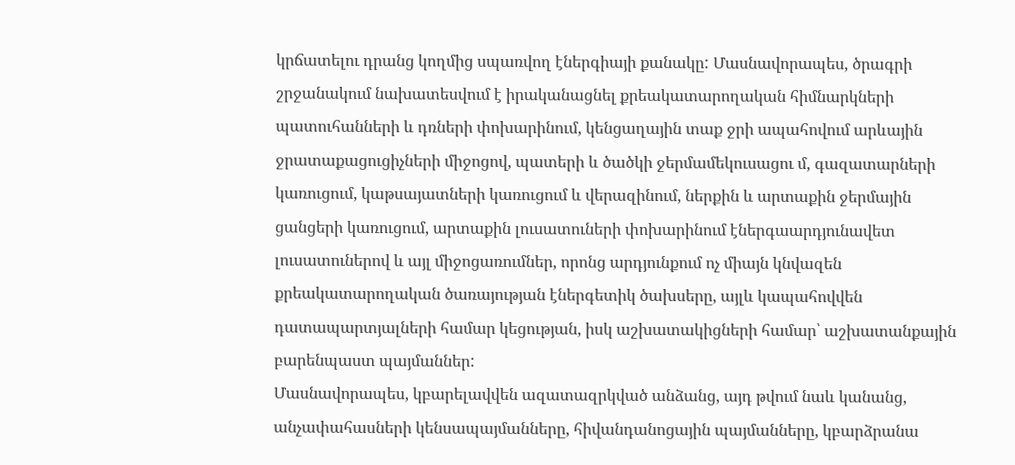կրճատելու դրանց կողմից սպառվող էներգիայի քանակը: Մասնավորապես, ծրագրի շրջանակում նախատեսվում է իրականացնել քրեակատարողական հիմնարկների պատուհանների և դռների փոխարինում, կենցաղային տաք ջրի ապահովում արևային ջրատաքացուցիչների միջոցով, պատերի և ծածկի ջերմամեկուսացու մ, գազատարների կառուցում, կաթսայատների կառուցում և վերազինում, ներքին և արտաքին ջերմային ցանցերի կառուցում, արտաքին լուսատուների փոխարինում էներգաարդյունավետ լուսատուներով և այլ միջոցառումներ, որոնց արդյունքում ոչ միայն կնվազեն քրեակատարողական ծառայության էներգետիկ ծախսերը, այլև կապահովվեն դատապարտյալների համար կեցության, իսկ աշխատակիցների համար՝ աշխատանքային բարենպաստ պայմաններ:
Մասնավորապես, կբարելավվեն ազատազրկված անձանց, այդ թվում նաև կանանց, անչափահասների կենսապայմանները, հիվանդանոցային պայմանները, կբարձրանա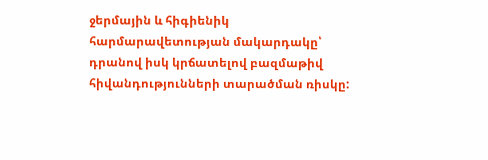ջերմային և հիգիենիկ հարմարավետության մակարդակը՝ դրանով իսկ կրճատելով բազմաթիվ հիվանդությունների տարածման ռիսկը: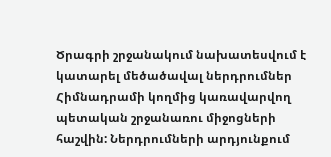Ծրագրի շրջանակում նախատեսվում է կատարել մեծածավալ ներդրումներ Հիմնադրամի կողմից կառավարվող պետական շրջանառու միջոցների հաշվին: Ներդրումների արդյունքում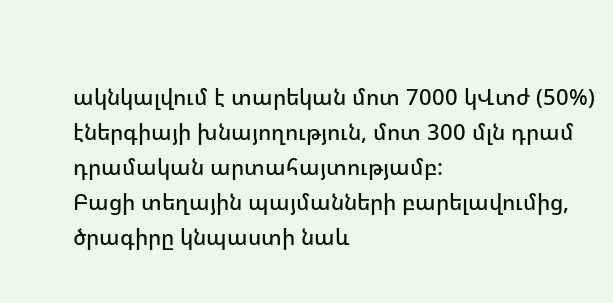ակնկալվում է տարեկան մոտ 7000 կՎտժ (50%) էներգիայի խնայողություն, մոտ 300 մլն դրամ դրամական արտահայտությամբ:
Բացի տեղային պայմանների բարելավումից, ծրագիրը կնպաստի նաև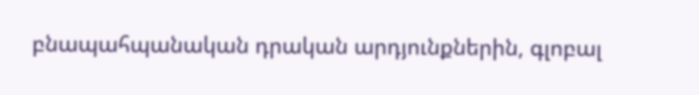բնապահպանական դրական արդյունքներին, գլոբալ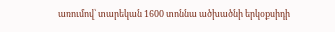առումով՝ տարեկան 1600 տոննա ածխածնի երկօքսիդի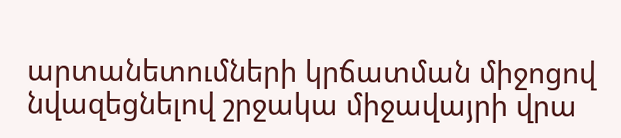արտանետումների կրճատման միջոցով նվազեցնելով շրջակա միջավայրի վրա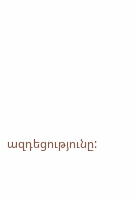ազդեցությունը: